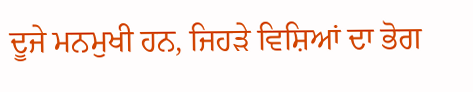ਦੂਜੇ ਮਨਮੁਖੀ ਹਨ, ਜਿਹੜੇ ਵਿਸ਼ਿਆਂ ਦਾ ਭੋਗ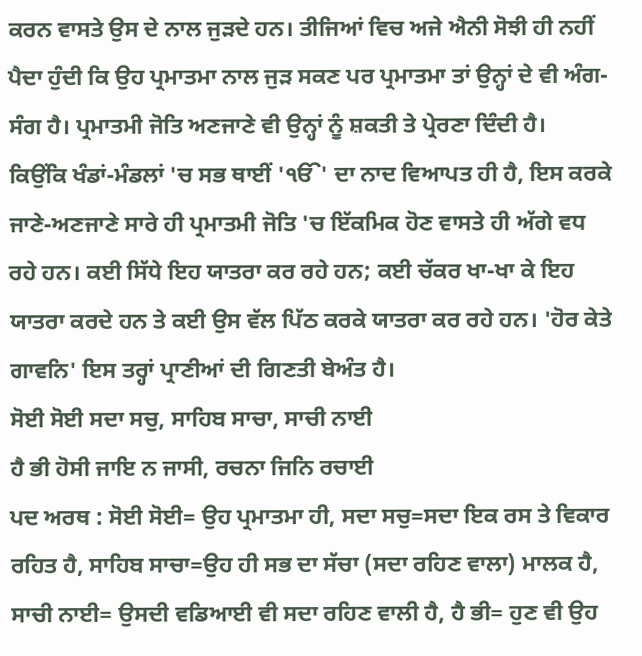ਕਰਨ ਵਾਸਤੇ ਉਸ ਦੇ ਨਾਲ ਜੁੜਦੇ ਹਨ। ਤੀਜਿਆਂ ਵਿਚ ਅਜੇ ਐਨੀ ਸੋਝੀ ਹੀ ਨਹੀਂ ਪੈਦਾ ਹੁੰਦੀ ਕਿ ਉਹ ਪ੍ਰਮਾਤਮਾ ਨਾਲ ਜੁੜ ਸਕਣ ਪਰ ਪ੍ਰਮਾਤਮਾ ਤਾਂ ਉਨ੍ਹਾਂ ਦੇ ਵੀ ਅੰਗ-ਸੰਗ ਹੈ। ਪ੍ਰਮਾਤਮੀ ਜੋਤਿ ਅਣਜਾਣੇ ਵੀ ਉਨ੍ਹਾਂ ਨੂੰ ਸ਼ਕਤੀ ਤੇ ਪ੍ਰੇਰਣਾ ਦਿੰਦੀ ਹੈ।
ਕਿਉਂਕਿ ਖੰਡਾਂ-ਮੰਡਲਾਂ 'ਚ ਸਭ ਥਾਈਂ 'ੴ' ਦਾ ਨਾਦ ਵਿਆਪਤ ਹੀ ਹੈ, ਇਸ ਕਰਕੇ ਜਾਣੇ-ਅਣਜਾਣੇ ਸਾਰੇ ਹੀ ਪ੍ਰਮਾਤਮੀ ਜੋਤਿ 'ਚ ਇੱਕਮਿਕ ਹੋਣ ਵਾਸਤੇ ਹੀ ਅੱਗੇ ਵਧ ਰਹੇ ਹਨ। ਕਈ ਸਿੱਧੇ ਇਹ ਯਾਤਰਾ ਕਰ ਰਹੇ ਹਨ; ਕਈ ਚੱਕਰ ਖਾ-ਖਾ ਕੇ ਇਹ ਯਾਤਰਾ ਕਰਦੇ ਹਨ ਤੇ ਕਈ ਉਸ ਵੱਲ ਪਿੱਠ ਕਰਕੇ ਯਾਤਰਾ ਕਰ ਰਹੇ ਹਨ। 'ਹੋਰ ਕੇਤੇ ਗਾਵਨਿ' ਇਸ ਤਰ੍ਹਾਂ ਪ੍ਰਾਣੀਆਂ ਦੀ ਗਿਣਤੀ ਬੇਅੰਤ ਹੈ।
ਸੋਈ ਸੋਈ ਸਦਾ ਸਚੁ, ਸਾਹਿਬ ਸਾਚਾ, ਸਾਚੀ ਨਾਈ
ਹੈ ਭੀ ਹੋਸੀ ਜਾਇ ਨ ਜਾਸੀ, ਰਚਨਾ ਜਿਨਿ ਰਚਾਈ
ਪਦ ਅਰਥ : ਸੋਈ ਸੋਈ= ਉਹ ਪ੍ਰਮਾਤਮਾ ਹੀ, ਸਦਾ ਸਚੁ=ਸਦਾ ਇਕ ਰਸ ਤੇ ਵਿਕਾਰ ਰਹਿਤ ਹੈ, ਸਾਹਿਬ ਸਾਚਾ=ਉਹ ਹੀ ਸਭ ਦਾ ਸੱਚਾ (ਸਦਾ ਰਹਿਣ ਵਾਲਾ) ਮਾਲਕ ਹੈ, ਸਾਚੀ ਨਾਈ= ਉਸਦੀ ਵਡਿਆਈ ਵੀ ਸਦਾ ਰਹਿਣ ਵਾਲੀ ਹੈ, ਹੈ ਭੀ= ਹੁਣ ਵੀ ਉਹ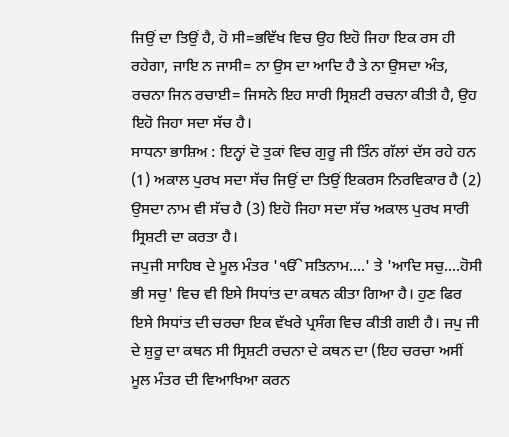ਜਿਉਂ ਦਾ ਤਿਉਂ ਹੈ, ਹੋ ਸੀ=ਭਵਿੱਖ ਵਿਚ ਉਹ ਇਹੋ ਜਿਹਾ ਇਕ ਰਸ ਹੀ ਰਹੇਗਾ, ਜਾਇ ਨ ਜਾਸੀ= ਨਾ ਉਸ ਦਾ ਆਦਿ ਹੈ ਤੇ ਨਾ ਉਸਦਾ ਅੰਤ, ਰਚਨਾ ਜਿਨ ਰਚਾਈ= ਜਿਸਨੇ ਇਹ ਸਾਰੀ ਸ੍ਰਿਸ਼ਟੀ ਰਚਨਾ ਕੀਤੀ ਹੈ, ਉਹ ਇਹੋ ਜਿਹਾ ਸਦਾ ਸੱਚ ਹੈ।
ਸਾਧਨਾ ਭਾਸ਼ਿਅ : ਇਨ੍ਹਾਂ ਦੋ ਤੁਕਾਂ ਵਿਚ ਗੁਰੂ ਜੀ ਤਿੰਨ ਗੱਲਾਂ ਦੱਸ ਰਹੇ ਹਨ (1) ਅਕਾਲ ਪੁਰਖ ਸਦਾ ਸੱਚ ਜਿਉਂ ਦਾ ਤਿਉਂ ਇਕਰਸ ਨਿਰਵਿਕਾਰ ਹੈ (2) ਉਸਦਾ ਨਾਮ ਵੀ ਸੱਚ ਹੈ (3) ਇਹੋ ਜਿਹਾ ਸਦਾ ਸੱਚ ਅਕਾਲ ਪੁਰਖ ਸਾਰੀ ਸ੍ਰਿਸ਼ਟੀ ਦਾ ਕਰਤਾ ਹੈ।
ਜਪੁਜੀ ਸਾਹਿਬ ਦੇ ਮੂਲ ਮੰਤਰ 'ੴ ਸਤਿਨਾਮ....' ਤੇ 'ਆਦਿ ਸਚੁ....ਹੋਸੀ ਭੀ ਸਚੁ' ਵਿਚ ਵੀ ਇਸੇ ਸਿਧਾਂਤ ਦਾ ਕਥਨ ਕੀਤਾ ਗਿਆ ਹੈ। ਹੁਣ ਫਿਰ ਇਸੇ ਸਿਧਾਂਤ ਦੀ ਚਰਚਾ ਇਕ ਵੱਖਰੇ ਪ੍ਰਸੰਗ ਵਿਚ ਕੀਤੀ ਗਈ ਹੈ। ਜਪੁ ਜੀ ਦੇ ਸ਼ੁਰੂ ਦਾ ਕਥਨ ਸੀ ਸ੍ਰਿਸ਼ਟੀ ਰਚਨਾ ਦੇ ਕਥਨ ਦਾ (ਇਹ ਚਰਚਾ ਅਸੀਂ ਮੂਲ ਮੰਤਰ ਦੀ ਵਿਆਖਿਆ ਕਰਨ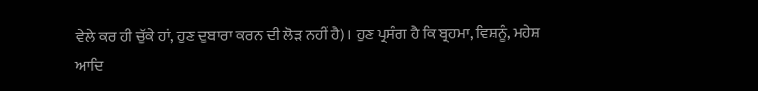ਵੇਲੇ ਕਰ ਹੀ ਚੁੱਕੇ ਹਾਂ, ਹੁਣ ਦੁਬਾਰਾ ਕਰਨ ਦੀ ਲੋੜ ਨਹੀਂ ਹੈ)। ਹੁਣ ਪ੍ਰਸੰਗ ਹੈ ਕਿ ਬ੍ਰਹਮਾ, ਵਿਸ਼ਨੂੰ, ਮਹੇਸ਼ ਆਦਿ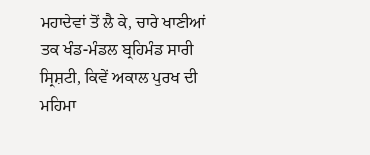ਮਹਾਦੇਵਾਂ ਤੋਂ ਲੈ ਕੇ, ਚਾਰੇ ਖਾਣੀਆਂ ਤਕ ਖੰਡ-ਮੰਡਲ ਬ੍ਰਹਿਮੰਡ ਸਾਰੀ ਸ੍ਰਿਸ਼ਟੀ, ਕਿਵੇਂ ਅਕਾਲ ਪੁਰਖ ਦੀ ਮਹਿਮਾ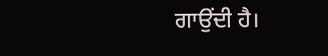ਗਾਉਂਦੀ ਹੈ।